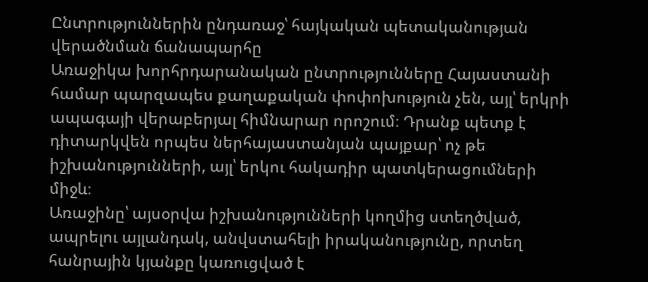Ընտրություններին ընդառաջ՝ հայկական պետականության վերածնման ճանապարհը
Առաջիկա խորհրդարանական ընտրությունները Հայաստանի համար պարզապես քաղաքական փոփոխություն չեն, այլ՝ երկրի ապագայի վերաբերյալ հիմնարար որոշում։ Դրանք պետք է դիտարկվեն որպես ներհայաստանյան պայքար՝ ոչ թե իշխանությունների, այլ՝ երկու հակադիր պատկերացումների միջև։
Առաջինը՝ այսօրվա իշխանությունների կողմից ստեղծված, ապրելու այլանդակ, անվստահելի իրականությունը, որտեղ հանրային կյանքը կառուցված է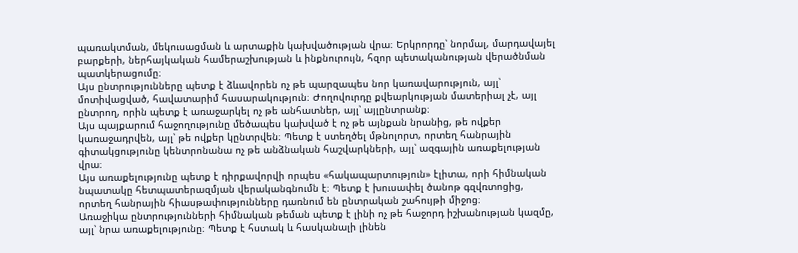պառակտման, մեկուսացման և արտաքին կախվածության վրա։ Երկրորդը՝ նորմալ, մարդավայել բարքերի, ներհայկական համերաշխության և ինքնուրույն, հզոր պետականության վերածնման պատկերացումը։
Այս ընտրությունները պետք է ձևավորեն ոչ թե պարզապես նոր կառավարություն, այլ՝ մոտիվացված, հավատարիմ հասարակություն։ Ժողովուրդը քվեարկության մատերիալ չէ, այլ ընտրող, որին պետք է առաջարկել ոչ թե անհատներ, այլ՝ այլընտրանք։
Այս պայքարում հաջողությունը մեծապես կախված է ոչ թե այնքան նրանից, թե ովքեր կառաջադրվեն, այլ՝ թե ովքեր կընտրվեն։ Պետք է ստեղծել մթնոլորտ, որտեղ հանրային գիտակցությունը կենտրոնանա ոչ թե անձնական հաշվարկների, այլ՝ ազգային առաքելության վրա։
Այս առաքելությունը պետք է դիրքավորվի որպես «հակապարտություն» էլիտա, որի հիմնական նպատակը հետպատերազմյան վերականգնումն է։ Պետք է խուսափել ծանոթ գզվռտոցից, որտեղ հանրային հիասթափությունները դառնում են ընտրական շահույթի միջոց։
Առաջիկա ընտրությունների հիմնական թեման պետք է լինի ոչ թե հաջորդ իշխանության կազմը, այլ՝ նրա առաքելությունը։ Պետք է հստակ և հասկանալի լինեն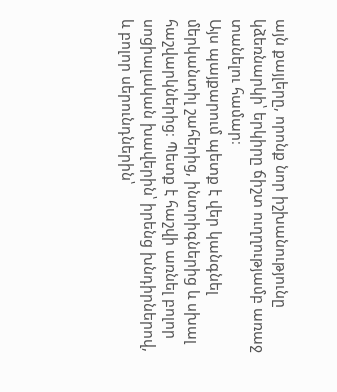այն քայլերը, որոնք նոր իշխանությունը կձեռնարկի՝ երկիրը ճիշտ ուղղությամբ առաջ տանելու համար։
Այս պայքարում պետք է վեր կանգնել մերկանտիլ շահերից, ինտրիգներից և սխալ հաշվարկներից։ Պետք է հաշվի առնել բոլոր սոցիալական խավերին՝ իրենց խնդիրներով, և բոլոր սերունդներին՝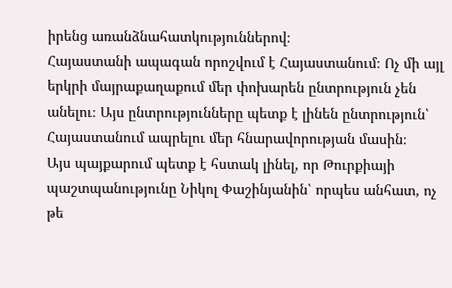իրենց առանձնահատկություններով։
Հայաստանի ապագան որոշվում է Հայաստանում։ Ոչ մի այլ երկրի մայրաքաղաքում մեր փոխարեն ընտրություն չեն անելու։ Այս ընտրությունները պետք է լինեն ընտրություն՝ Հայաստանում ապրելու մեր հնարավորության մասին։
Այս պայքարում պետք է հստակ լինել, որ Թուրքիայի պաշտպանությունը Նիկոլ Փաշինյանին՝ որպես անհատ, ոչ թե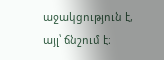աջակցություն է, այլ՝ ճնշում է։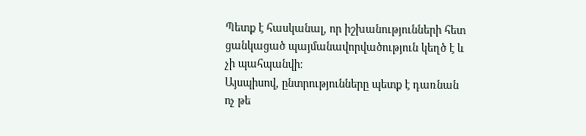Պետք է հասկանալ, որ իշխանությունների հետ ցանկացած պայմանավորվածություն կեղծ է և չի պահպանվի։
Այսպիսով, ընտրությունները պետք է դառնան ոչ թե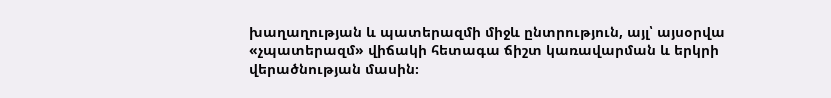խաղաղության և պատերազմի միջև ընտրություն, այլ՝ այսօրվա «չպատերազմ» վիճակի հետագա ճիշտ կառավարման և երկրի վերածնության մասին։